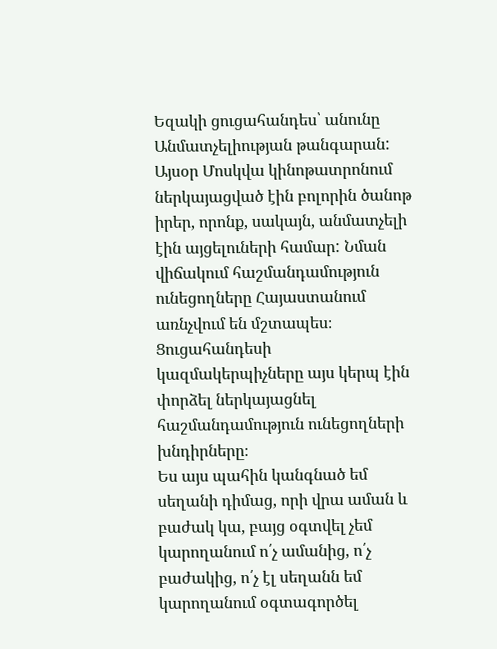Եզակի ցուցահանդես՝ անունը Անմատչելիության թանգարան:
Այսօր Մոսկվա կինոթատրոնում ներկայացված էին բոլորին ծանոթ իրեր, որոնք, սակայն, անմատչելի էին այցելուների համար: Նման վիճակում հաշմանդամություն ունեցողները Հայաստանում առնչվում են մշտապես։
Ցուցահանդեսի կազմակերպիչները այս կերպ էին փորձել ներկայացնել հաշմանդամություն ունեցողների խնդիրները։
Ես այս պահին կանգնած եմ սեղանի դիմաց, որի վրա աման և բաժակ կա, բայց օգտվել չեմ կարողանում ո՛չ ամանից, ո՛չ բաժակից, ո՛չ էլ սեղանն եմ կարողանում օգտագործել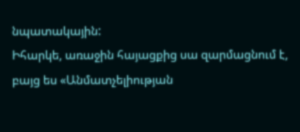նպատակային:
Իհարկե, առաջին հայացքից սա զարմացնում է, բայց ես «Անմատչելիության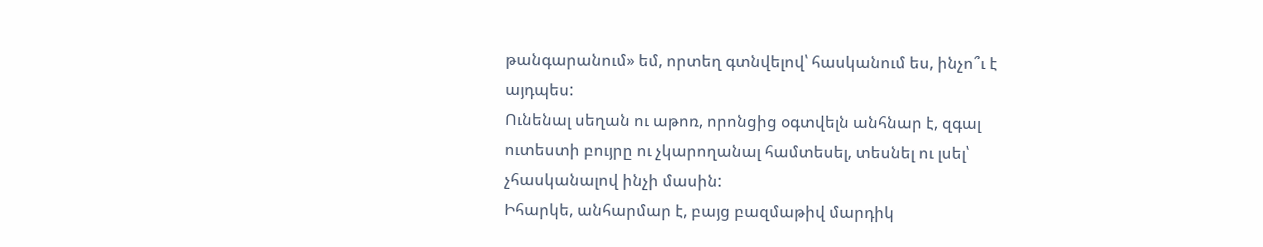թանգարանում» եմ, որտեղ գտնվելով՝ հասկանում ես, ինչո՞ւ է այդպես:
Ունենալ սեղան ու աթոռ, որոնցից օգտվելն անհնար է, զգալ ուտեստի բույրը ու չկարողանալ համտեսել, տեսնել ու լսել՝ չհասկանալով ինչի մասին:
Իհարկե, անհարմար է, բայց բազմաթիվ մարդիկ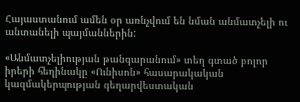Հայաստանում ամեն օր առնչվում են նման անմատչելի ու անտանելի պայմաններին:

«Անմատչելիության թանգարանում» տեղ գտած բոլոր իրերի հեղինակը «Ունիսոն» հասարակական կազմակերպության գեղարվեստական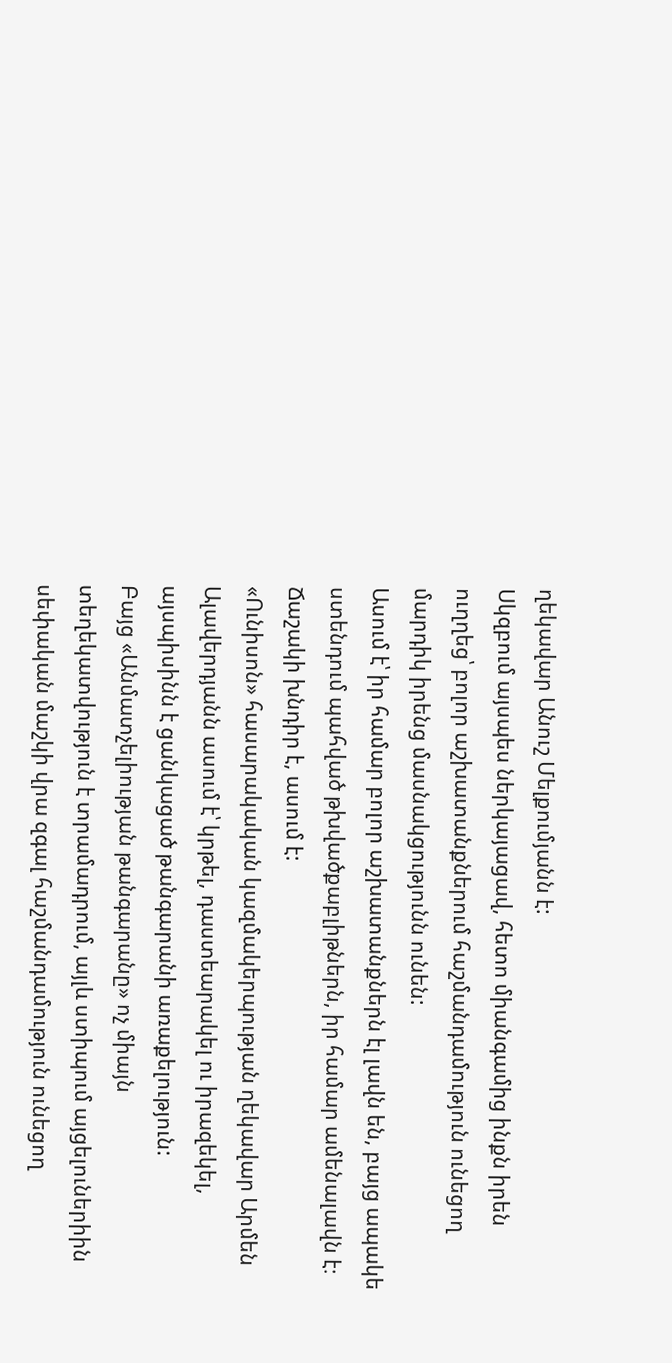ղեկավար Անուշ Մելքումյանն է:
Սկզբում այսպես ներկայացավ, հետո միանգամից ինքն իրեն ուղղեց՝ բոլոր աշխատանքներում հաշմանդամություն ունեցող մարդիկ իրենց մասնակցությունն ունեն:
Ասում է՝ իր համար բոլոր աշխատանքներն էլ լավն են, բայց ապակե ստենդում պահված թխվածքաբլիթներն, իր համար ամենալավն է։ Ճաշակի խնդիր է, ասում է:
«Ունիսոն» հասարակական կազմակերպության ղեկավար Արմեն Ալավերդյանն ասում է՝ կրթել, դաստեարակել ու իրազեկել, այսպիսինն է ցանկացած թանգարանի առաքելություն:
Բայց «Անմատչելիության թանգարանը» ոչ միայն տեղեկատվություն է տրամադրում, այլև ստիպում այցելուներիին սեփական մաշկի վրա զգալ հաշմանդամություն ունեցող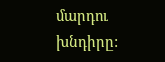մարդու խնդիրը: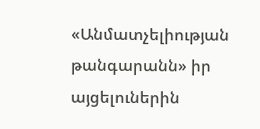«Անմատչելիության թանգարանն» իր այցելուներին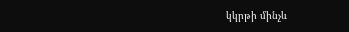կկրթի մինչև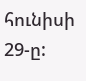հունիսի 29-ը: